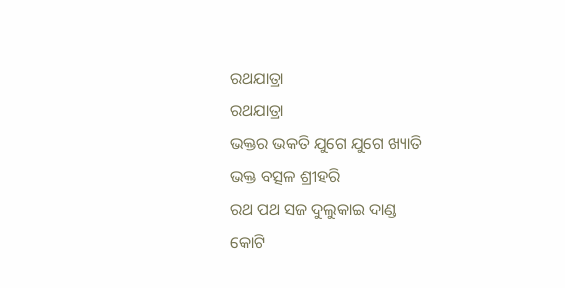ରଥଯାତ୍ରା
ରଥଯାତ୍ରା
ଭକ୍ତର ଭକତି ଯୁଗେ ଯୁଗେ ଖ୍ୟାତି
ଭକ୍ତ ବତ୍ସଳ ଶ୍ରୀହରି
ରଥ ପଥ ସଜ ଦୁଲୁକାଇ ଦାଣ୍ଡ
କୋଟି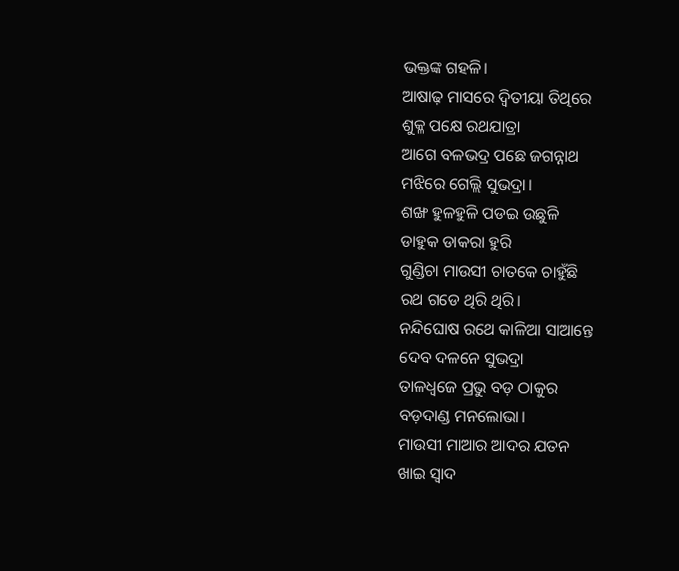ଭକ୍ତଙ୍କ ଗହଳି।
ଆଷାଢ଼ ମାସରେ ଦ୍ବିତୀୟା ତିଥିରେ
ଶୁକ୍ଳ ପକ୍ଷେ ରଥଯାତ୍ରା
ଆଗେ ବଳଭଦ୍ର ପଛେ ଜଗନ୍ନାଥ
ମଝିରେ ଗେଲ୍ଲି ସୁଭଦ୍ରା।
ଶଙ୍ଖ ହୁଳହୁଳି ପଡଇ ଉଛୁଳି
ଡାହୁକ ଡାକରା ହୁରି
ଗୁଣ୍ଡିଚା ମାଉସୀ ଚାତକେ ଚାହୁଁଛି
ରଥ ଗଡେ ଥିରି ଥିରି।
ନନ୍ଦିଘୋଷ ରଥେ କାଳିଆ ସାଆନ୍ତେ
ଦେବ ଦଳନେ ସୁଭଦ୍ରା
ତାଳଧ୍ଵଜେ ପ୍ରଭୁ ବଡ଼ ଠାକୁର
ବଡ଼ଦାଣ୍ଡ ମନଲୋଭା।
ମାଉସୀ ମାଆର ଆଦର ଯତନ
ଖାଇ ସ୍ବାଦ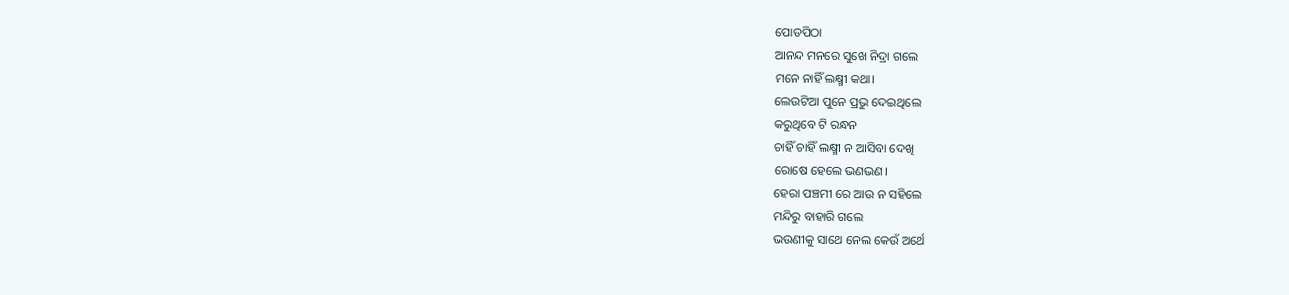ପୋଡପିଠା
ଆନନ୍ଦ ମନରେ ସୁଖେ ନିଦ୍ରା ଗଲେ
ମନେ ନାହିଁ ଲକ୍ଷ୍ମୀ କଥା।
ଲେଉଟିଆ ପୁନେ ପ୍ରଭୁ ଦେଇଥିଲେ
କରୁଥିବେ ଟି ରନ୍ଧନ
ଚାହିଁ ଚାହିଁ ଲକ୍ଷ୍ମୀ ନ ଆସିବା ଦେଖି
ରୋଷେ ହେଲେ ଭଣଭଣ।
ହେରା ପଞ୍ଚମୀ ରେ ଆଉ ନ ସହିଲେ
ମନ୍ଦିରୁ ବାହାରି ଗଲେ
ଭଉଣୀକୁ ସାଥେ ନେଲ କେଉଁ ଅର୍ଥେ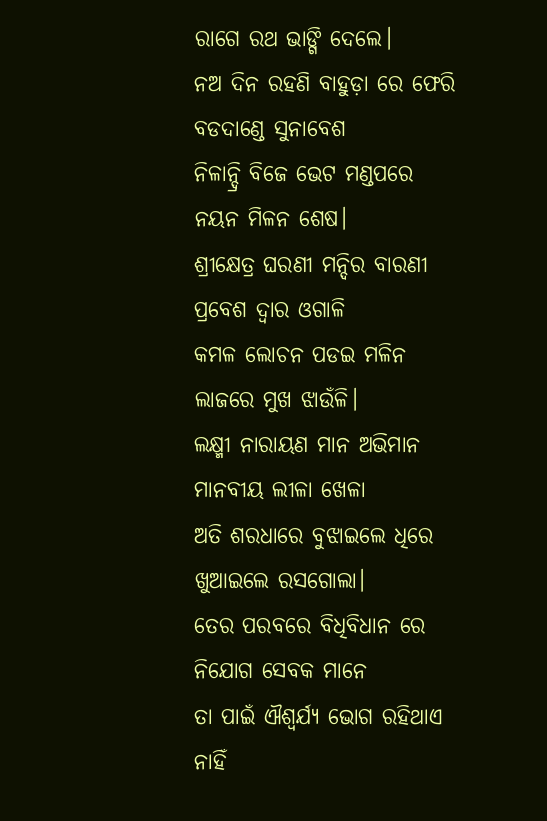ରାଗେ ରଥ ଭାଙ୍ଗି ଦେଲେ।
ନଅ ଦିନ ରହଣି ବାହୁଡ଼ା ରେ ଫେରି
ବଡଦାଣ୍ଡେ ସୁନାବେଶ
ନିଳାନ୍ଦ୍ରି ବିଜେ ଭେଟ ମଣ୍ଡପରେ
ନୟନ ମିଳନ ଶେଷ।
ଶ୍ରୀକ୍ଷେତ୍ର ଘରଣୀ ମନ୍ଦିର ବାରଣୀ
ପ୍ରବେଶ ଦ୍ଵାର ଓଗାଳି
କମଳ ଲୋଚନ ପଡଇ ମଳିନ
ଲାଜରେ ମୁଖ ଝାଉଁଳି।
ଲକ୍ଷ୍ମୀ ନାରାୟଣ ମାନ ଅଭିମାନ
ମାନବୀୟ ଲୀଳା ଖେଳା
ଅତି ଶରଧାରେ ବୁଝାଇଲେ ଧିରେ
ଖୁଆଇଲେ ରସଗୋଲା।
ତେର ପରବରେ ବିଧିବିଧାନ ରେ
ନିଯୋଗ ସେବକ ମାନେ
ତା ପାଇଁ ଐଶ୍ୱର୍ଯ୍ୟ ଭୋଗ ରହିଥାଏ
ନାହିଁ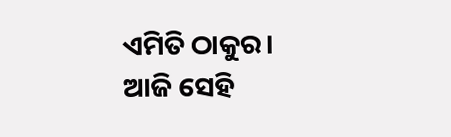ଏମିତି ଠାକୁର।
ଆଜି ସେହି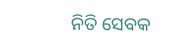ନିତି ସେବକ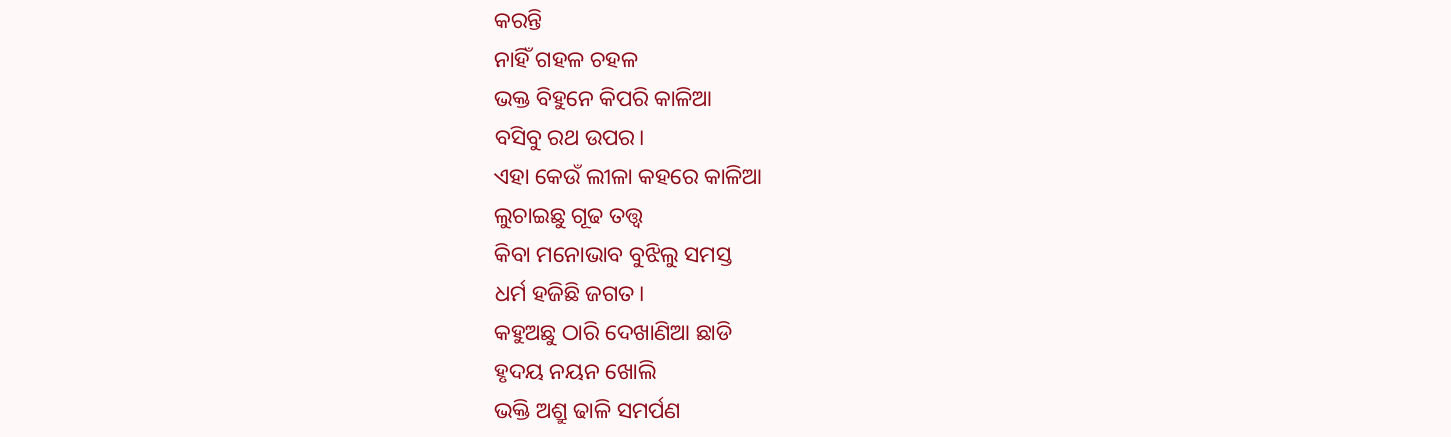କରନ୍ତି
ନାହିଁ ଗହଳ ଚହଳ
ଭକ୍ତ ବିହୁନେ କିପରି କାଳିଆ
ବସିବୁ ରଥ ଉପର।
ଏହା କେଉଁ ଲୀଳା କହରେ କାଳିଆ
ଲୁଚାଇଛୁ ଗୂଢ ତତ୍ତ୍ଵ
କିବା ମନୋଭାବ ବୁଝିଲୁ ସମସ୍ତ
ଧର୍ମ ହଜିଛି ଜଗତ।
କହୁଅଛୁ ଠାରି ଦେଖାଣିଆ ଛାଡି
ହୃଦୟ ନୟନ ଖୋଲି
ଭକ୍ତି ଅଶ୍ରୁ ଢାଳି ସମର୍ପଣ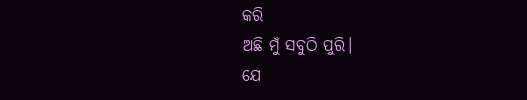କରି
ଅଛି ମୁଁ ସବୁଠି ପୁରି।
ଯେ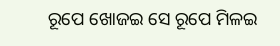ରୂପେ ଖୋଜଇ ସେ ରୂପେ ମିଳଇ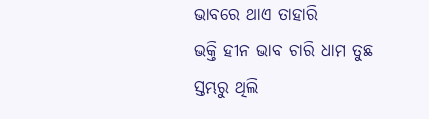ଭାବରେ ଥାଏ ତାହାରି
ଭକ୍ତି ହୀନ ଭାବ ଚାରି ଧାମ ତୁଛ
ସ୍ତମ୍ଭରୁ ଥିଲି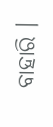ବାହାରି ।